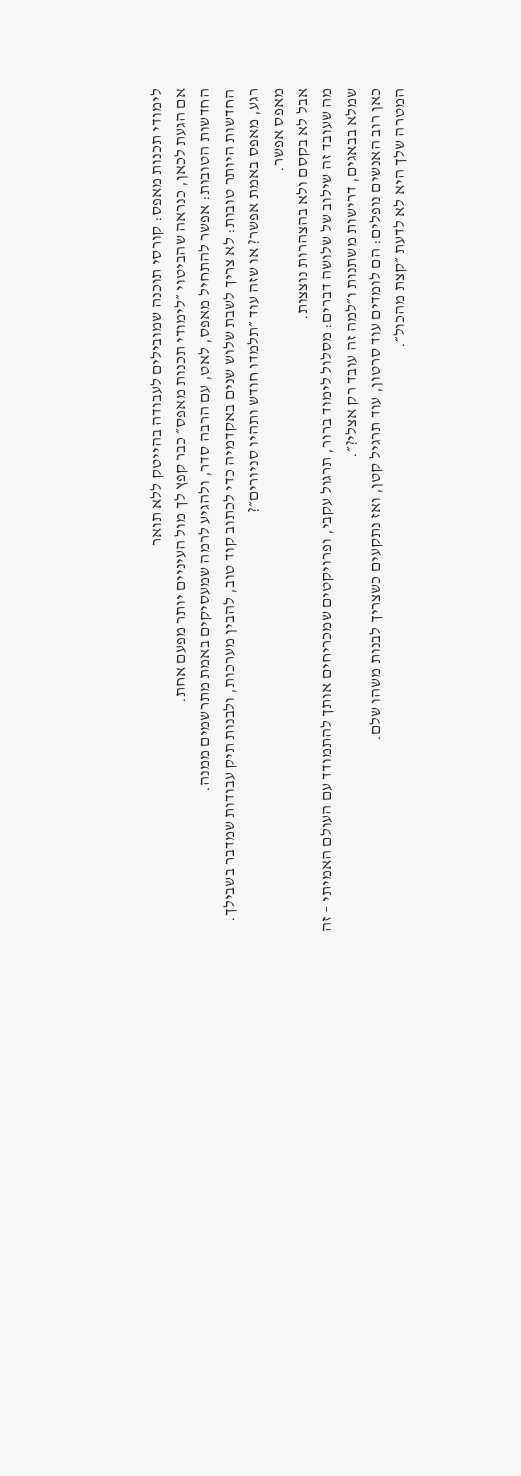לימודי תכנות מאפס: קורסי תוכנה שמובילים לעבודה בהייטק ללא תואר
אם הגעת לכאן, כנראה שהביטוי ״לימודי תכנות מאפס״ כבר קפץ לך מול העיניים יותר מפעם אחת.
החדשות הטובות: אפשר להתחיל מאפס, לאט, עם הרבה סדר, ולהגיע לרמה שמעסיקים באמת מתרשמים ממנה.
החדשות היותר טובות: לא צריך לשבת שלוש שנים באקדמיה כדי לכתוב קוד טוב, להבין מערכות, ולבנות תיק עבודות שמדבר בשבילך.
רגע, מאפס באמת אפשר? או שזה עוד ״תלמדו חודש ותהיו סניורים״?
מאפס אפשר.
אבל לא בקסם ולא בהצהרות נוצצות.
מה שעובד זה שילוב של שלושה דברים: מסלול לימוד ברור, תרגול עקבי, ופרויקטים שמכריחים אותך להתמודד עם העולם האמיתי – זה שמלא בבאגים, דרישות משתנות ו״למה זה עובד רק אצלי?״.
כאן רוב האנשים נופלים: הם לומדים עוד סרטון, עוד תרגיל קטן, ואז נתקעים כשצריך לבנות משהו שלם.
המטרה שלך היא לא לדעת ״קצת מהכול״.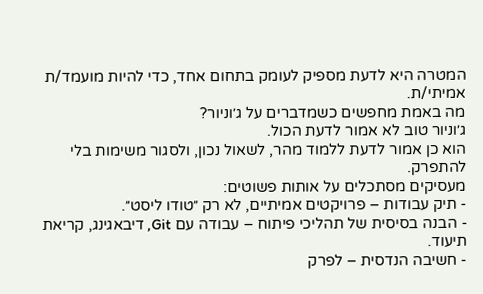המטרה היא לדעת מספיק לעומק בתחום אחד, כדי להיות מועמד/ת אמיתי/ת.
מה באמת מחפשים כשמדברים על ג׳וניור?
ג׳וניור טוב לא אמור לדעת הכול.
הוא כן אמור לדעת ללמוד מהר, לשאול נכון, ולסגור משימות בלי להתפרק.
מעסיקים מסתכלים על אותות פשוטים:
- תיק עבודות – פרויקטים אמיתיים, לא רק ״טודו ליסט״.
- הבנה בסיסית של תהליכי פיתוח – עבודה עם Git, דיבאגינג, קריאת תיעוד.
- חשיבה הנדסית – לפרק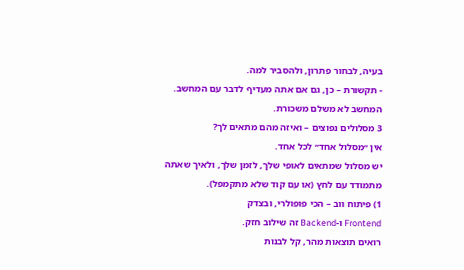בעיה, לבחור פתרון, ולהסביר למה.
- תקשורת – כן, גם אם אתה מעדיף לדבר עם המחשב. המחשב לא משלם משכורת.
3 מסלולים נפוצים – ואיזה מהם מתאים לך?
אין ״מסלול אחד״ לכל אחד.
יש מסלול שמתאים לאופי שלך, לזמן שלך, ולאיך שאתה מתמודד עם לחץ (או עם קוד שלא מתקמפל).
1) פיתוח ווב – הכי פופולרי, ובצדק
Frontend ו-Backend זה שילוב חזק.
רואים תוצאות מהר, קל לבנות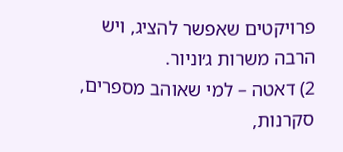פרויקטים שאפשר להציג, ויש הרבה משרות ג׳וניור.
2) דאטה – למי שאוהב מספרים, סקרנות,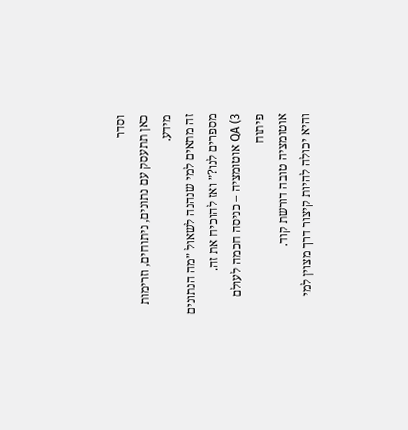וסדר
כאן תתעסק עם נתונים, ניתוחים, וזרימות מידע.
זה מתאים למי שנהנה לשאול ״מה הנתונים מספרים לנו?״ ואז להוכיח את זה.
3) QA אוטומציה – כניסה חכמה לעולם פיתוח
אוטומציה טובה דורשת קוד.
והיא יכולה להיות קיצור דרך מצוין למי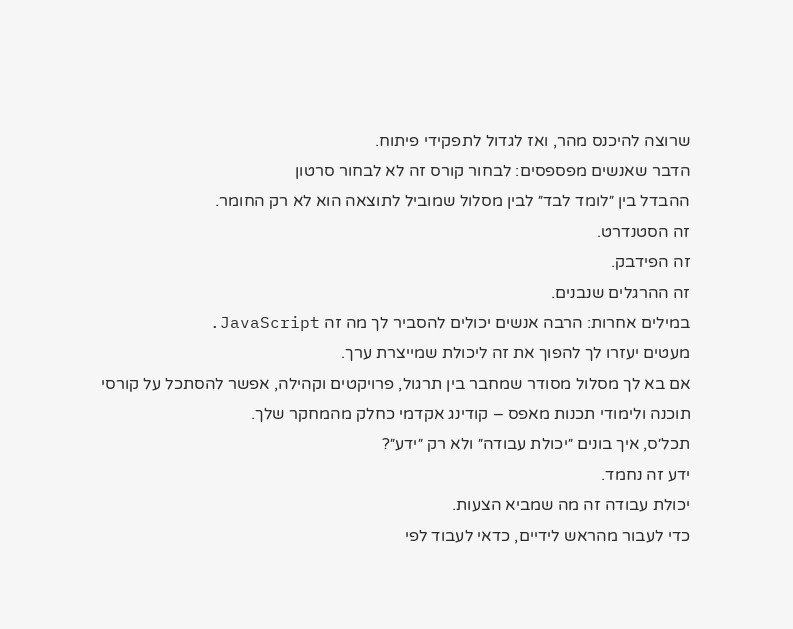שרוצה להיכנס מהר, ואז לגדול לתפקידי פיתוח.
הדבר שאנשים מפספסים: לבחור קורס זה לא לבחור סרטון
ההבדל בין ״לומד לבד״ לבין מסלול שמוביל לתוצאה הוא לא רק החומר.
זה הסטנדרט.
זה הפידבק.
זה ההרגלים שנבנים.
במילים אחרות: הרבה אנשים יכולים להסביר לך מה זה JavaScript.
מעטים יעזרו לך להפוך את זה ליכולת שמייצרת ערך.
אם בא לך מסלול מסודר שמחבר בין תרגול, פרויקטים וקהילה, אפשר להסתכל על קורסי תוכנה ולימודי תכנות מאפס – קודינג אקדמי כחלק מהמחקר שלך.
תכל׳ס, איך בונים ״יכולת עבודה״ ולא רק ״ידע״?
ידע זה נחמד.
יכולת עבודה זה מה שמביא הצעות.
כדי לעבור מהראש לידיים, כדאי לעבוד לפי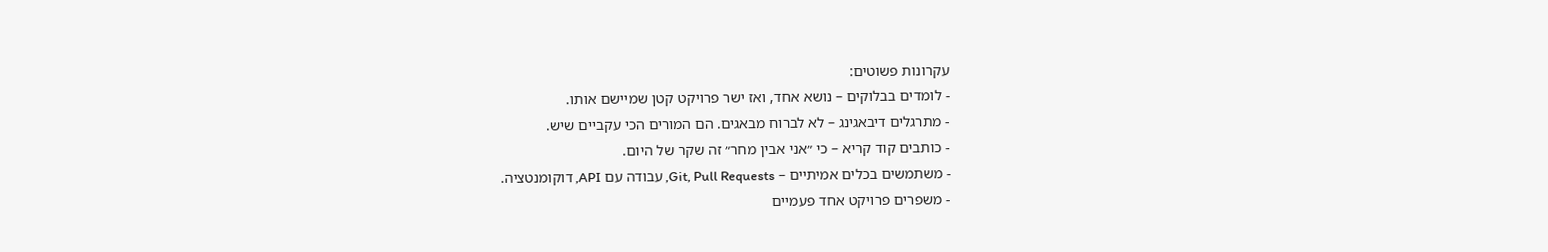עקרונות פשוטים:
- לומדים בבלוקים – נושא אחד, ואז ישר פרויקט קטן שמיישם אותו.
- מתרגלים דיבאגינג – לא לברוח מבאגים. הם המורים הכי עקביים שיש.
- כותבים קוד קריא – כי ״אני אבין מחר״ זה שקר של היום.
- משתמשים בכלים אמיתיים – Git, Pull Requests, עבודה עם API, דוקומנטציה.
- משפרים פרויקט אחד פעמיים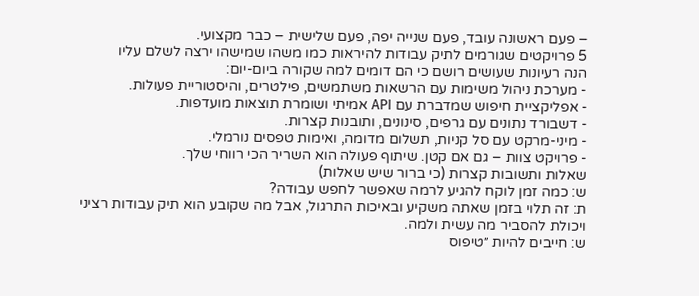– פעם ראשונה עובד, פעם שנייה יפה, פעם שלישית – כבר מקצועי.
5 פרויקטים שגורמים לתיק עבודות להיראות כמו משהו שמישהו ירצה לשלם עליו
הנה רעיונות שעושים רושם כי הם דומים למה שקורה ביום-יום:
- מערכת ניהול משימות עם הרשאות משתמשים, פילטרים, והיסטוריית פעולות.
- אפליקציית חיפוש שמדברת עם API אמיתי ושומרת תוצאות מועדפות.
- דשבורד נתונים עם גרפים, סינונים, ותובנות קצרות.
- מיני-מרקט עם סל קניות, תשלום מדומה, ואימות טפסים נורמלי.
- פרויקט צוות – גם אם קטן. שיתוף פעולה הוא השריר הכי רווחי שלך.
שאלות ותשובות קצרות (כי ברור שיש שאלות)
ש: כמה זמן לוקח להגיע לרמה שאפשר לחפש עבודה?
ת: זה תלוי בזמן שאתה משקיע ובאיכות התרגול, אבל מה שקובע הוא תיק עבודות רציני ויכולת להסביר מה עשית ולמה.
ש: חייבים להיות ״טיפוס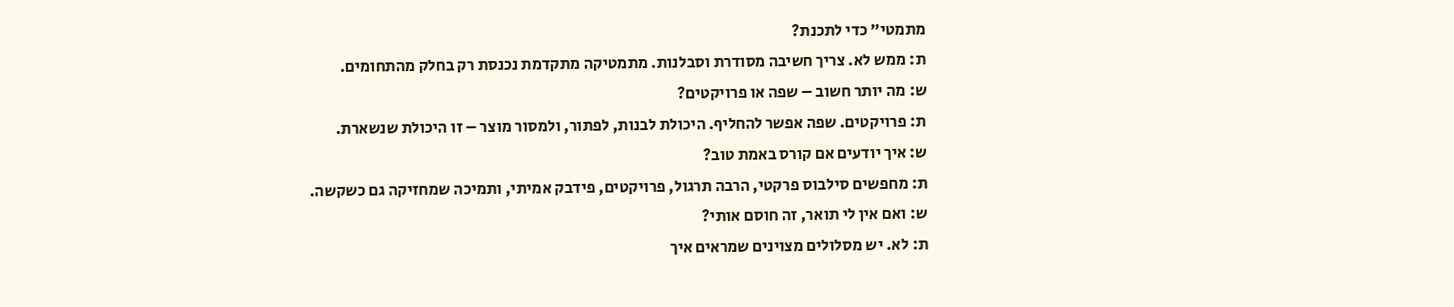מתמטי״ כדי לתכנת?
ת: ממש לא. צריך חשיבה מסודרת וסבלנות. מתמטיקה מתקדמת נכנסת רק בחלק מהתחומים.
ש: מה יותר חשוב – שפה או פרויקטים?
ת: פרויקטים. שפה אפשר להחליף. היכולת לבנות, לפתור, ולמסור מוצר – זו היכולת שנשארת.
ש: איך יודעים אם קורס באמת טוב?
ת: מחפשים סילבוס פרקטי, הרבה תרגול, פרויקטים, פידבק אמיתי, ותמיכה שמחזיקה גם כשקשה.
ש: ואם אין לי תואר, זה חוסם אותי?
ת: לא. יש מסלולים מצוינים שמראים איך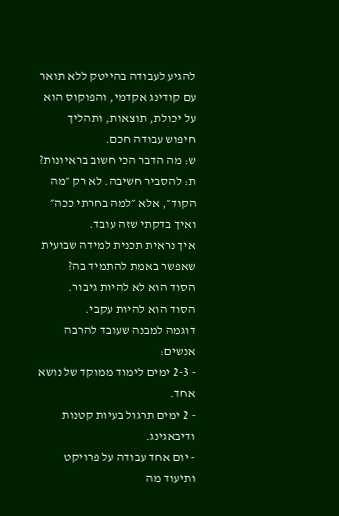להגיע לעבודה בהייטק ללא תואר עם קודינג אקדמי, והפוקוס הוא על יכולת, תוצאות, ותהליך חיפוש עבודה חכם.
ש: מה הדבר הכי חשוב בראיונות?
ת: להסביר חשיבה. לא רק ״מה הקוד״, אלא ״למה בחרתי ככה״ ואיך בדקתי שזה עובד.
איך נראית תכנית למידה שבועית שאפשר באמת להתמיד בה?
הסוד הוא לא להיות גיבור.
הסוד הוא להיות עקבי.
דוגמה למבנה שעובד להרבה אנשים:
- 2-3 ימים לימוד ממוקד של נושא אחד.
- 2 ימים תרגול בעיות קטנות ודיבאגינג.
- יום אחד עבודה על פרויקט ותיעוד מה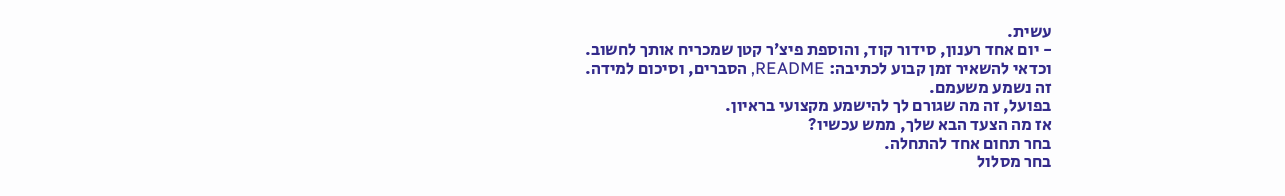עשית.
- יום אחד רענון, סידור קוד, והוספת פיצ׳ר קטן שמכריח אותך לחשוב.
וכדאי להשאיר זמן קבוע לכתיבה: README, הסברים, וסיכום למידה.
זה נשמע משעמם.
בפועל, זה מה שגורם לך להישמע מקצועי בראיון.
אז מה הצעד הבא שלך, ממש עכשיו?
בחר תחום אחד להתחלה.
בחר מסלול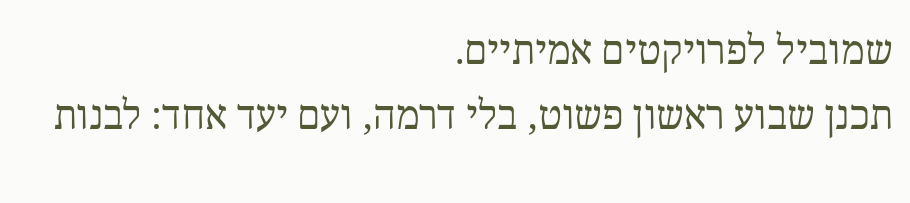שמוביל לפרויקטים אמיתיים.
תכנן שבוע ראשון פשוט, בלי דרמה, ועם יעד אחד: לבנות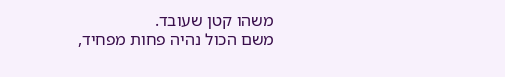משהו קטן שעובד.
משם הכול נהיה פחות מפחיד,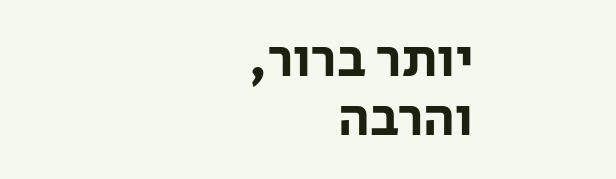יותר ברור, והרבה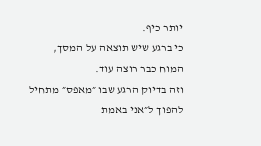יותר כיף.
כי ברגע שיש תוצאה על המסך, המוח כבר רוצה עוד.
וזה בדיוק הרגע שבו ״מאפס״ מתחיל להפוך ל״אני באמת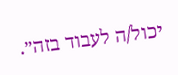יכול/ה לעבוד בזה״.